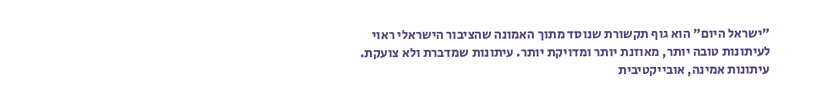"ישראל היום" הוא גוף תקשורת שנוסד מתוך האמונה שהציבור הישראלי ראוי לעיתונות טובה יותר, מאוזנת יותר ומדויקת יותר. עיתונות שמדברת ולא צועקת. עיתונות אמינה, אובייקטיבית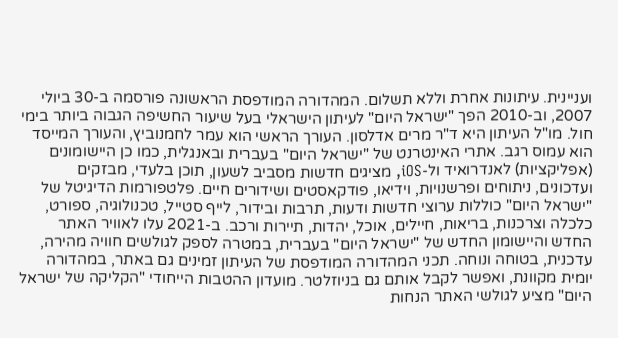ועניינית. עיתונות אחרת וללא תשלום. המהדורה המודפסת הראשונה פורסמה ב-30 ביולי 2007, וב-2010 הפך "ישראל היום" לעיתון הישראלי בעל שיעור החשיפה הגבוה ביותר בימי חול. מו"ל העיתון היא ד"ר מרים אדלסון. העורך הראשי הוא עמר לחמנוביץ, והעורך המייסד הוא עמוס רגב. אתרי האינטרנט של "ישראל היום" בעברית ובאנגלית, כמו כן היישומונים (אפליקציות) לאנדרואיד ול-iOS, מציגים חדשות מסביב לשעון, תוכן בלעדי, מבזקים ועדכונים, ניתוחים ופרשנויות, וידיאו, פודקאסטים ושידורים חיים. פלטפורמות הדיגיטל של "ישראל היום" כוללות ערוצי חדשות ודעות, תרבות ובידור, לייף סטייל, טכנולוגיה, ספורט, כלכלה וצרכנות, בריאות, חיילים, אוכל, יהדות, תיירות ורכב. ב-2021 עלו לאוויר האתר החדש והיישומון החדש של "ישראל היום" בעברית, במטרה לספק לגולשים חוויה מהירה, עדכנית, בטוחה ונוחה. תכני המהדורה המודפסת של העיתון זמינים גם באתר, במהדורה יומית מקוונת, ואפשר לקבל אותם גם בניוזלטר. מועדון ההטבות הייחודי "הקליקה של ישראל היום" מציע לגולשי האתר הנחות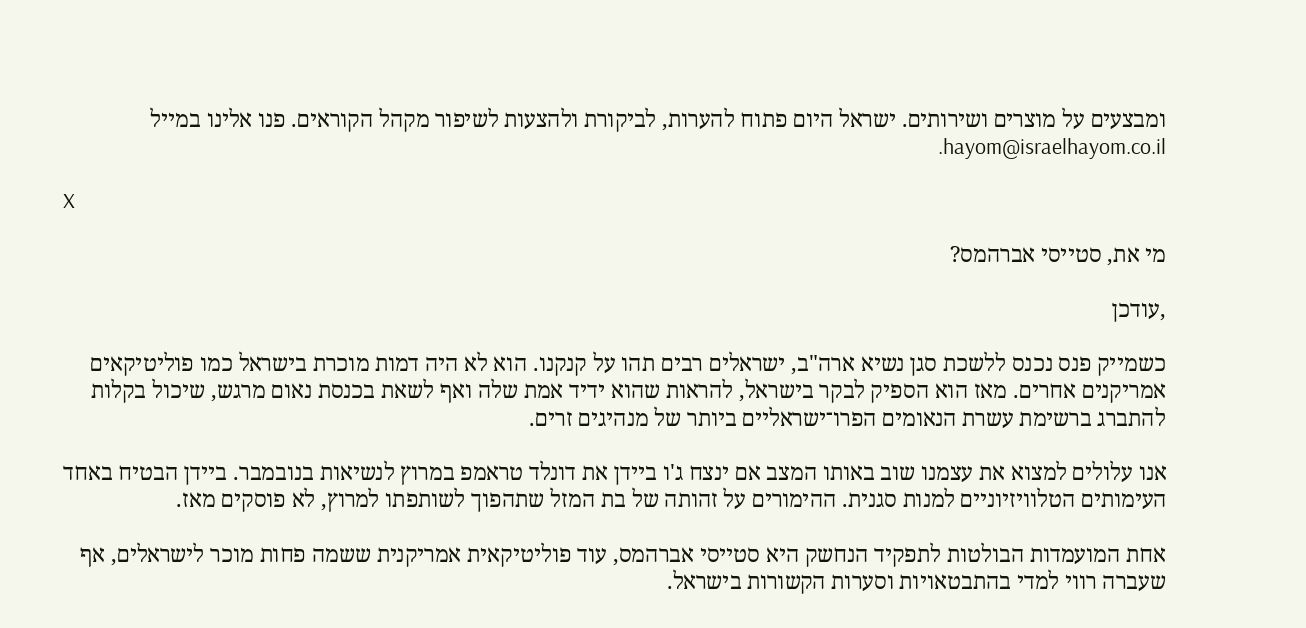ומבצעים על מוצרים ושירותים. ישראל היום פתוח להערות, לביקורת ולהצעות לשיפור מקהל הקוראים. פנו אלינו במייל hayom@israelhayom.co.il.

X

מי את, סטייסי אברהמס?

,עודכן

כשמייק פנס נכנס ללשכת סגן נשיא ארה"ב, ישראלים רבים תהו על קנקנו. הוא לא היה דמות מוכרת בישראל כמו פוליטיקאים אמריקנים אחרים. מאז הוא הספיק לבקר בישראל, להראות שהוא ידיד אמת שלה ואף לשאת בכנסת נאום מרגש, שיכול בקלות להתברג ברשימת עשרת הנאומים הפרו־ישראליים ביותר של מנהיגים זרים.

אנו עלולים למצוא את עצמנו שוב באותו המצב אם ינצח ג'ו ביידן את דונלד טראמפ במרוץ לנשיאות בנובמבר. ביידן הבטיח באחד העימותים הטלוויזיוניים למנות סגנית. ההימורים על זהותה של בת המזל שתהפוך לשותפתו למרוץ, לא פוסקים מאז.

אחת המועמדות הבולטות לתפקיד הנחשק היא סטייסי אברהמס, עוד פוליטיקאית אמריקנית ששמה פחות מוכר לישראלים, אף שעברה רווי למדי בהתבטאויות וסערות הקשורות בישראל.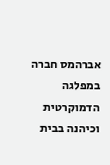אברהמס חברה במפלגה הדמוקרטית וכיהנה בבית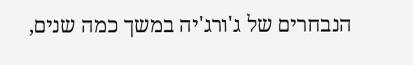הנבחרים של ג'ורג'יה במשך כמה שנים,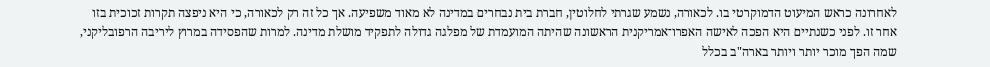לאחרונה כראש המיעוט הדמוקרטי בו. לכאורה, נשמע שגרתי לחלוטין, חברת בית נבחרים במדינה לא מאוד משפיעה. אך כל זה רק לכאורה, כי היא ניפצה תקרות זכוכית בזו אחר זו. לפני כשנתיים היא הפכה לאישה האפרו־אמריקנית הראשונה שהיתה המועמדת של מפלגה גדולה לתפקיד מושלת מדינה. למרות שהפסידה במרוץ ליריבה הרפובליקני, שמה הפך מוכר יותר ויותר בארה"ב בכלל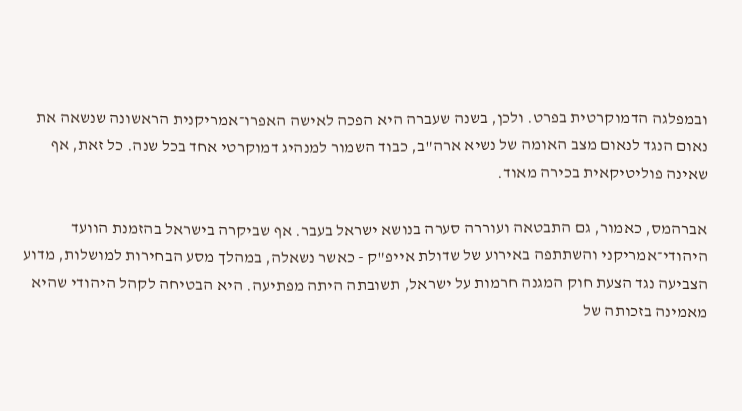ובמפלגה הדמוקרטית בפרט. ולכן, בשנה שעברה היא הפכה לאישה האפרו־אמריקנית הראשונה שנשאה את נאום הנגד לנאום מצב האומה של נשיא ארה"ב, כבוד השמור למנהיג דמוקרטי אחד בכל שנה. כל זאת, אף שאינה פוליטיקאית בכירה מאוד.

אברהמס, כאמור, גם התבטאה ועוררה סערה בנושא ישראל בעבר. אף שביקרה בישראל בהזמנת הוועד היהודי־אמריקני והשתתפה באירוע של שדולת אייפ"ק - כאשר נשאלה, במהלך מסע הבחירות למושלות, מדוע הצביעה נגד הצעת חוק המגנה חרמות על ישראל, תשובתה היתה מפתיעה. היא הבטיחה לקהל היהודי שהיא מאמינה בזכותה של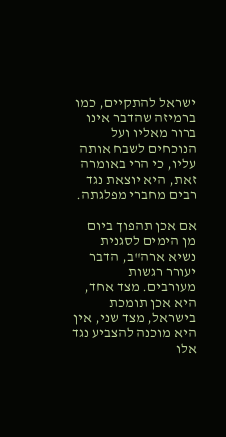ישראל להתקיים, כמו ברמיזה שהדבר אינו ברור מאליו ועל הנוכחים לשבח אותה עליו, כי הרי באומרה זאת, היא יוצאת נגד רבים מחברי מפלגתה.

אם אכן תהפוך ביום מן הימים לסגנית נשיא ארה"ב, הדבר יעורר רגשות מעורבים. מצד אחד, היא אכן תומכת בישראל, מצד שני, אין היא מוכנה להצביע נגד אלו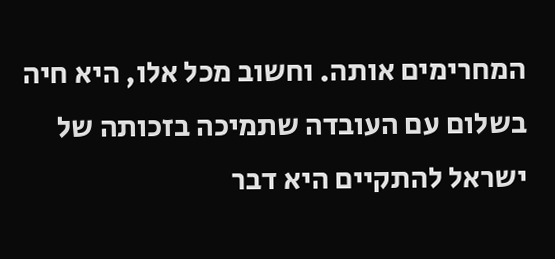המחרימים אותה. וחשוב מכל אלו, היא חיה בשלום עם העובדה שתמיכה בזכותה של ישראל להתקיים היא דבר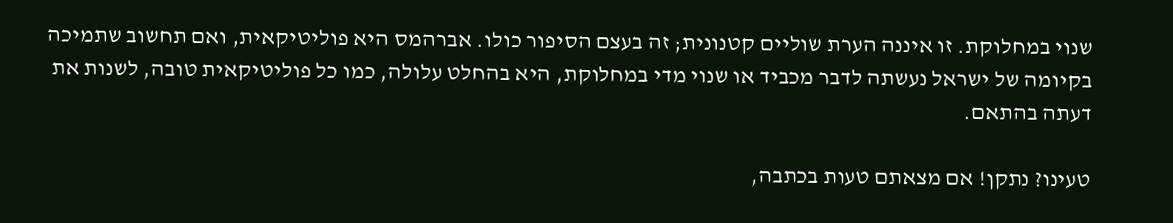שנוי במחלוקת. זו איננה הערת שוליים קטנונית; זה בעצם הסיפור כולו. אברהמס היא פוליטיקאית, ואם תחשוב שתמיכה בקיומה של ישראל נעשתה לדבר מכביד או שנוי מדי במחלוקת, היא בהחלט עלולה, כמו כל פוליטיקאית טובה, לשנות את דעתה בהתאם.

טעינו? נתקן! אם מצאתם טעות בכתבה,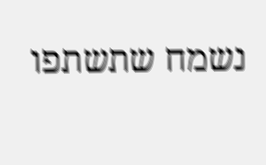נשמח שתשתפו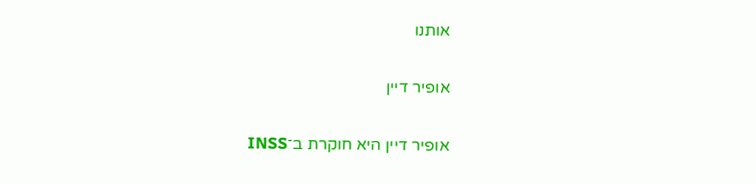אותנו

אופיר דיין

אופיר דיין היא חוקרת ב־INSS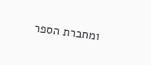ומחברת הספר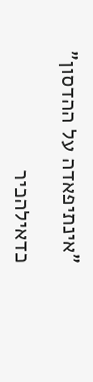"אינתיפאדה על ההדסון"

כדאילהכיר